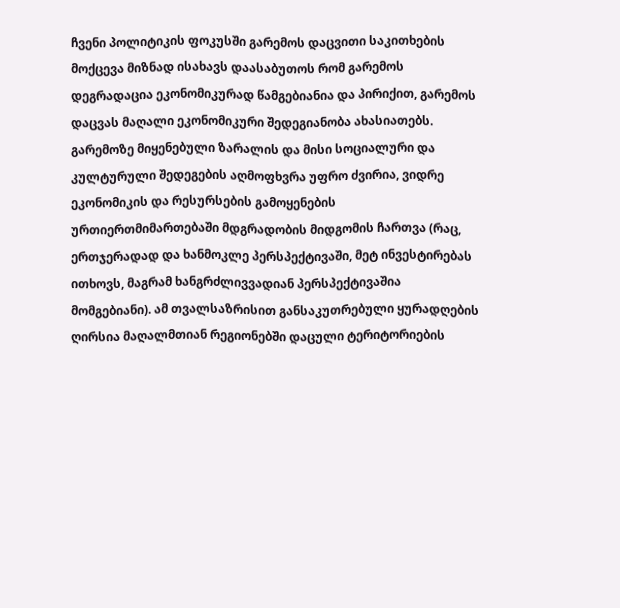ჩვენი პოლიტიკის ფოკუსში გარემოს დაცვითი საკითხების მოქცევა მიზნად ისახავს დაასაბუთოს რომ გარემოს დეგრადაცია ეკონომიკურად წამგებიანია და პირიქით, გარემოს დაცვას მაღალი ეკონომიკური შედეგიანობა ახასიათებს. გარემოზე მიყენებული ზარალის და მისი სოციალური და კულტურული შედეგების აღმოფხვრა უფრო ძვირია, ვიდრე ეკონომიკის და რესურსების გამოყენების ურთიერთმიმართებაში მდგრადობის მიდგომის ჩართვა (რაც, ერთჯერადად და ხანმოკლე პერსპექტივაში, მეტ ინვესტირებას ითხოვს, მაგრამ ხანგრძლივვადიან პერსპექტივაშია მომგებიანი). ამ თვალსაზრისით განსაკუთრებული ყურადღების ღირსია მაღალმთიან რეგიონებში დაცული ტერიტორიების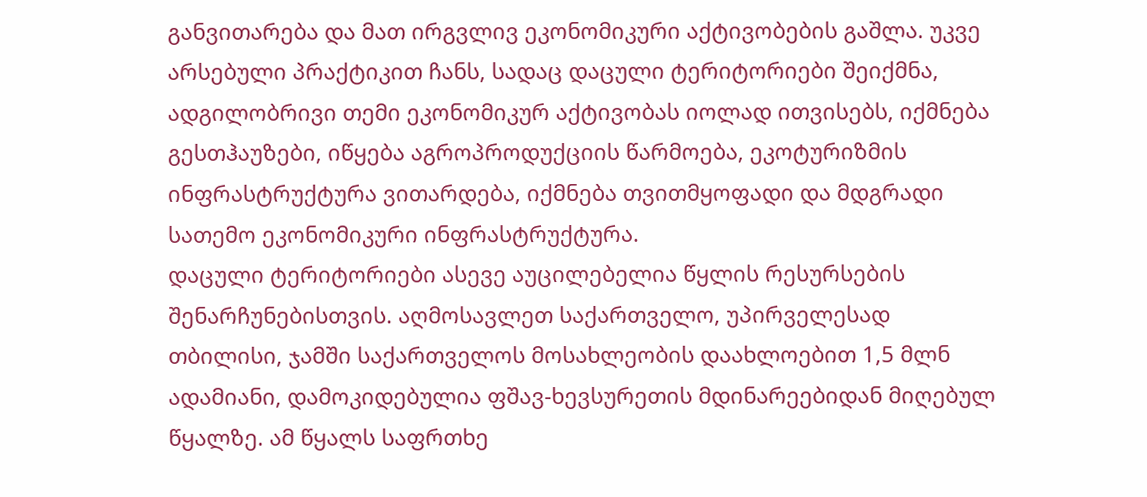განვითარება და მათ ირგვლივ ეკონომიკური აქტივობების გაშლა. უკვე არსებული პრაქტიკით ჩანს, სადაც დაცული ტერიტორიები შეიქმნა, ადგილობრივი თემი ეკონომიკურ აქტივობას იოლად ითვისებს, იქმნება გესთჰაუზები, იწყება აგროპროდუქციის წარმოება, ეკოტურიზმის ინფრასტრუქტურა ვითარდება, იქმნება თვითმყოფადი და მდგრადი სათემო ეკონომიკური ინფრასტრუქტურა.
დაცული ტერიტორიები ასევე აუცილებელია წყლის რესურსების შენარჩუნებისთვის. აღმოსავლეთ საქართველო, უპირველესად თბილისი, ჯამში საქართველოს მოსახლეობის დაახლოებით 1,5 მლნ ადამიანი, დამოკიდებულია ფშავ-ხევსურეთის მდინარეებიდან მიღებულ წყალზე. ამ წყალს საფრთხე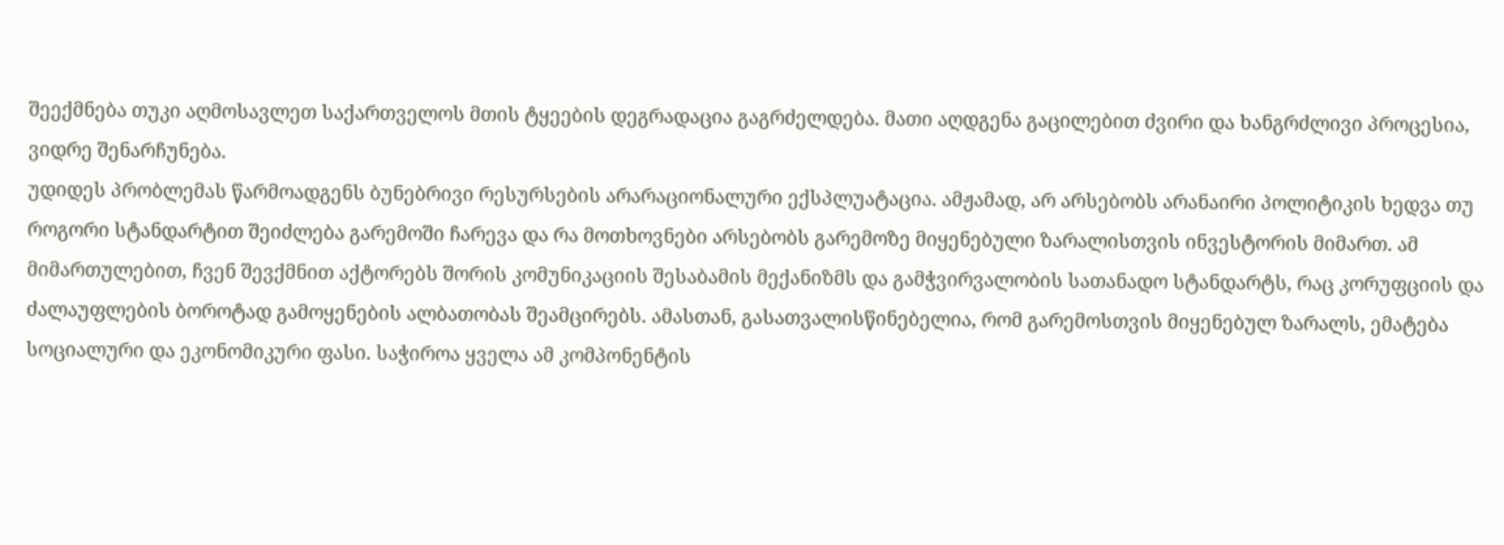შეექმნება თუკი აღმოსავლეთ საქართველოს მთის ტყეების დეგრადაცია გაგრძელდება. მათი აღდგენა გაცილებით ძვირი და ხანგრძლივი პროცესია, ვიდრე შენარჩუნება.
უდიდეს პრობლემას წარმოადგენს ბუნებრივი რესურსების არარაციონალური ექსპლუატაცია. ამჟამად, არ არსებობს არანაირი პოლიტიკის ხედვა თუ როგორი სტანდარტით შეიძლება გარემოში ჩარევა და რა მოთხოვნები არსებობს გარემოზე მიყენებული ზარალისთვის ინვესტორის მიმართ. ამ მიმართულებით, ჩვენ შევქმნით აქტორებს შორის კომუნიკაციის შესაბამის მექანიზმს და გამჭვირვალობის სათანადო სტანდარტს, რაც კორუფციის და ძალაუფლების ბოროტად გამოყენების ალბათობას შეამცირებს. ამასთან, გასათვალისწინებელია, რომ გარემოსთვის მიყენებულ ზარალს, ემატება სოციალური და ეკონომიკური ფასი. საჭიროა ყველა ამ კომპონენტის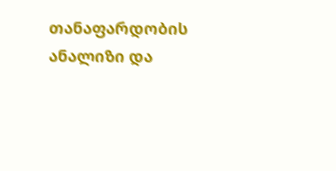თანაფარდობის ანალიზი და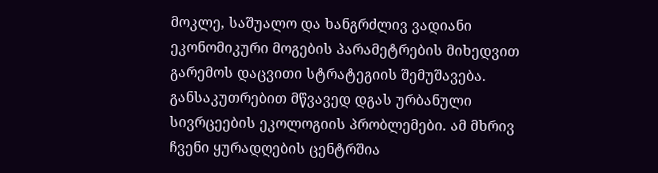მოკლე, საშუალო და ხანგრძლივ ვადიანი ეკონომიკური მოგების პარამეტრების მიხედვით გარემოს დაცვითი სტრატეგიის შემუშავება.
განსაკუთრებით მწვავედ დგას ურბანული სივრცეების ეკოლოგიის პრობლემები. ამ მხრივ ჩვენი ყურადღების ცენტრშია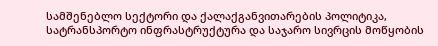სამშენებლო სექტორი და ქალაქგანვითარების პოლიტიკა, სატრანსპორტო ინფრასტრუქტურა და საჯარო სივრცის მოწყობის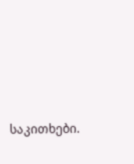საკითხები.